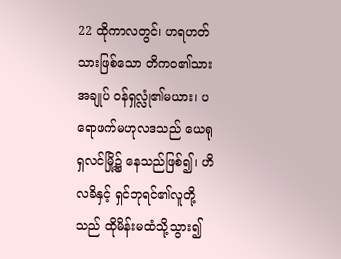22 ထိုကာလတွင်၊ ဟရဟတ်သားဖြစ်သော တိကဝ၏သားအချုပ် ဝန်ရှလ္လုံ၏မယား၊ ပရောဖက်မဟုလဒသည် ယေရုရှလင်မြို့၌ နေသည်ဖြစ်၍၊ ဟိလခိနှင့် ရှင်ဘုရင်၏လူတို့သည် ထိုမိန်းမထံသို့သွား၍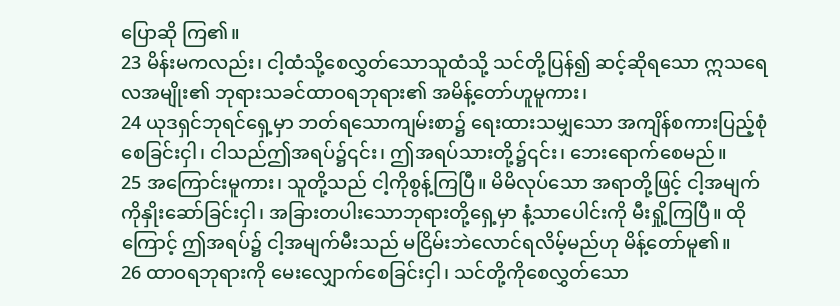ပြောဆို ကြ၏။
23 မိန်းမကလည်း၊ ငါ့ထံသို့စေလွှတ်သောသူထံသို့ သင်တို့ပြန်၍ ဆင့်ဆိုရသော ဣသရေလအမျိုး၏ ဘုရားသခင်ထာဝရဘုရား၏ အမိန့်တော်ဟူမူကား၊
24 ယုဒရှင်ဘုရင်ရှေ့မှာ ဘတ်ရသောကျမ်းစာ၌ ရေးထားသမျှသော အကျိန်စကားပြည့်စုံစေခြင်းငှါ၊ ငါသည်ဤအရပ်၌၎င်း၊ ဤအရပ်သားတို့၌၎င်း၊ ဘေးရောက်စေမည်။
25 အကြောင်းမူကား၊ သူတို့သည် ငါ့ကိုစွန့်ကြပြီ။ မိမိလုပ်သော အရာတို့ဖြင့် ငါ့အမျက်ကိုနှိုးဆော်ခြင်းငှါ၊ အခြားတပါးသောဘုရားတို့ရှေ့မှာ နံ့သာပေါင်းကို မီးရှို့ကြပြီ။ ထိုကြောင့် ဤအရပ်၌ ငါ့အမျက်မီးသည် မငြိမ်းဘဲလောင်ရလိမ့်မည်ဟု မိန့်တော်မူ၏။
26 ထာဝရဘုရားကို မေးလျှောက်စေခြင်းငှါ၊ သင်တို့ကိုစေလွှတ်သော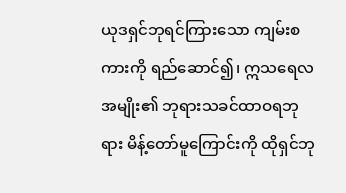ယုဒရှင်ဘုရင်ကြားသော ကျမ်းစကားကို ရည်ဆောင်၍၊ ဣသရေလအမျိုး၏ ဘုရားသခင်ထာဝရဘုရား မိန့်တော်မူကြောင်းကို ထိုရှင်ဘု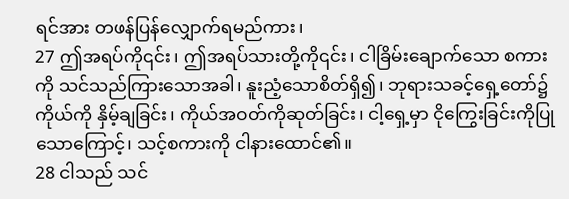ရင်အား တဖန်ပြန်လျှောက်ရမည်ကား၊
27 ဤအရပ်ကို၎င်း၊ ဤအရပ်သားတို့ကို၎င်း၊ ငါခြိမ်းချောက်သော စကားကို သင်သည်ကြားသောအခါ၊ နူးညံ့သောစိတ်ရှိ၍၊ ဘုရားသခင့်ရှေ့တော်၌ ကိုယ်ကို နှိမ့်ချခြင်း၊ ကိုယ်အဝတ်ကိုဆုတ်ခြင်း၊ ငါ့ရှေ့မှာ ငိုကြွေးခြင်းကိုပြုသောကြောင့်၊ သင့်စကားကို ငါနားထောင်၏။
28 ငါသည် သင်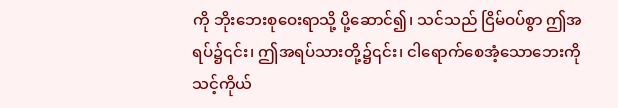ကို ဘိုးဘေးစုဝေးရာသို့ ပို့ဆောင်၍၊ သင်သည် ငြိမ်ဝပ်စွာ ဤအရပ်၌၎င်း၊ ဤအရပ်သားတို့၌၎င်း၊ ငါရောက်စေအံ့သောဘေးကို သင့်ကိုယ်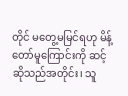တိုင် မတွေ့မမြင်ရဟု မိန့်တော်မူကြောင်းကို ဆင့်ဆိုသည်အတိုင်း၊ သူ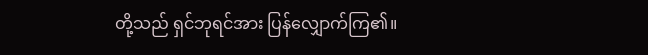တို့သည် ရှင်ဘုရင်အား ပြန်လျှောက်ကြ၏။